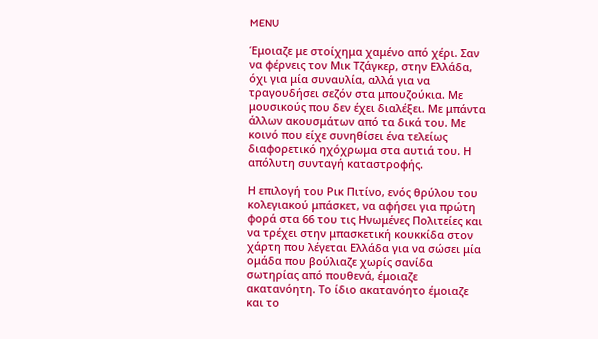MENU

Έμοιαζε με στοίχημα χαμένο από χέρι. Σαν να φέρνεις τον Μικ Τζάγκερ, στην Ελλάδα, όχι για μία συναυλία, αλλά για να τραγουδήσει σεζόν στα μπουζούκια. Με μουσικούς που δεν έχει διαλέξει. Με μπάντα άλλων ακουσμάτων από τα δικά του. Με κοινό που είχε συνηθίσει ένα τελείως διαφορετικό ηχόχρωμα στα αυτιά του. Η απόλυτη συνταγή καταστροφής.

Η επιλογή του Ρικ Πιτίνο, ενός θρύλου του κολεγιακού μπάσκετ, να αφήσει για πρώτη φορά στα 66 του τις Ηνωμένες Πολιτείες και να τρέχει στην μπασκετική κουκκίδα στον χάρτη που λέγεται Ελλάδα για να σώσει μία ομάδα που βούλιαζε χωρίς σανίδα σωτηρίας από πουθενά, έμοιαζε ακατανόητη. Το ίδιο ακατανόητο έμοιαζε και το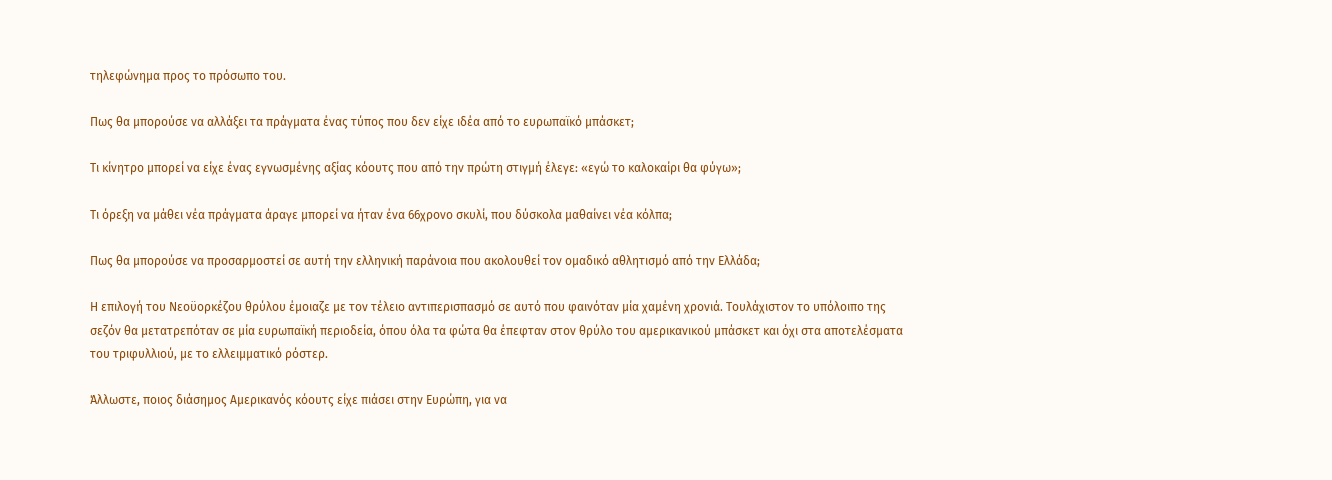τηλεφώνημα προς το πρόσωπο του.

Πως θα μπορούσε να αλλάξει τα πράγματα ένας τύπος που δεν είχε ιδέα από το ευρωπαϊκό μπάσκετ;

Τι κίνητρο μπορεί να είχε ένας εγνωσμένης αξίας κόουτς που από την πρώτη στιγμή έλεγε: «εγώ το καλοκαίρι θα φύγω»;

Τι όρεξη να μάθει νέα πράγματα άραγε μπορεί να ήταν ένα 66χρονο σκυλί, που δύσκολα μαθαίνει νέα κόλπα;

Πως θα μπορούσε να προσαρμοστεί σε αυτή την ελληνική παράνοια που ακολουθεί τον ομαδικό αθλητισμό από την Ελλάδα;

Η επιλογή του Νεοϋορκέζου θρύλου έμοιαζε με τον τέλειο αντιπερισπασμό σε αυτό που φαινόταν μία χαμένη χρονιά. Τουλάχιστον το υπόλοιπο της σεζόν θα μετατρεπόταν σε μία ευρωπαϊκή περιοδεία, όπου όλα τα φώτα θα έπεφταν στον θρύλο του αμερικανικού μπάσκετ και όχι στα αποτελέσματα του τριφυλλιού, με το ελλειμματικό ρόστερ.

Άλλωστε, ποιος διάσημος Αμερικανός κόουτς είχε πιάσει στην Ευρώπη, για να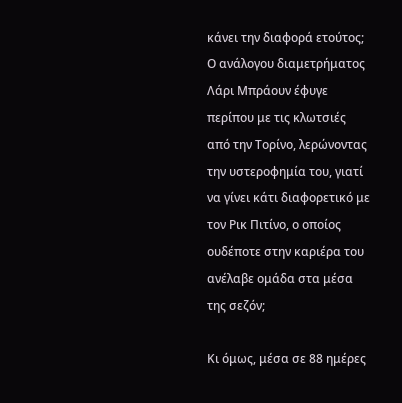κάνει την διαφορά ετούτος; Ο ανάλογου διαμετρήματος Λάρι Μπράουν έφυγε περίπου με τις κλωτσιές από την Τορίνο, λερώνοντας την υστεροφημία του, γιατί να γίνει κάτι διαφορετικό με τον Ρικ Πιτίνο, ο οποίος ουδέποτε στην καριέρα του ανέλαβε ομάδα στα μέσα της σεζόν;

Κι όμως, μέσα σε 88 ημέρες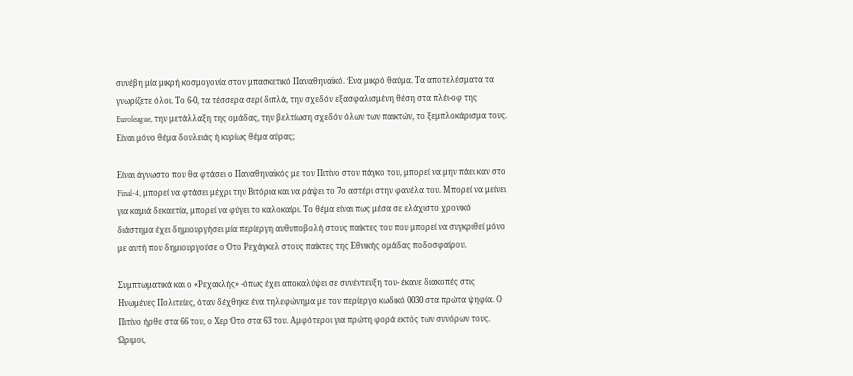συνέβη μία μικρή κοσμογονία στον μπασκετικό Παναθηναϊκό. Ένα μικρό θαύμα. Τα αποτελέσματα τα γνωρίζετε όλοι. Το 6-0, τα τέσσερα σερί διπλά, την σχεδόν εξασφαλισμένη θέση στα πλέι-οφ της Euroleague, την μετάλλαξη της ομάδας, την βελτίωση σχεδόν όλων των παικτών, το ξεμπλοκάρισμα τους. Είναι μόνο θέμα δουλειάς ή κυρίως θέμα αύρας;

Είναι άγνωστο που θα φτάσει ο Παναθηναϊκός με τον Πιτίνο στον πάγκο του, μπορεί να μην πάει καν στο Final-4, μπορεί να φτάσει μέχρι την Βιτόρια και να ράψει το 7ο αστέρι στην φανέλα του. Μπορεί να μείνει για καμιά δεκαετία, μπορεί να φύγει το καλοκαίρι. Το θέμα είναι πως μέσα σε ελάχιστο χρονικό διάστημα έχει δημιουργήσει μία περίεργη αυθυποβολή στους παίκτες του που μπορεί να συγκριθεί μόνο με αυτή που δημιουργούσε ο Ότο Ρεχάγκελ στους παίκτες της Εθνικής ομάδας ποδοσφαίρου.

Συμπτωματικά και ο «Ρεχακλής» -όπως έχει αποκαλύψει σε συνέντευξη του- έκανε διακοπές στις Ηνωμένες Πολιτείες, όταν δέχθηκε ένα τηλεφώνημα με τον περίεργο κωδικό 0030 στα πρώτα ψηφία. Ο Πιτίνο ήρθε στα 66 του, ο Χερ Ότο στα 63 του. Αμφότεροι για πρώτη φορά εκτός των συνόρων τους. Ώριμοι,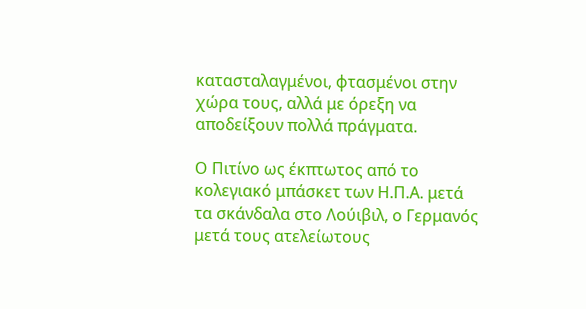κατασταλαγμένοι, φτασμένοι στην χώρα τους, αλλά με όρεξη να αποδείξουν πολλά πράγματα.

Ο Πιτίνο ως έκπτωτος από το κολεγιακό μπάσκετ των Η.Π.Α. μετά τα σκάνδαλα στο Λούιβιλ, ο Γερμανός μετά τους ατελείωτους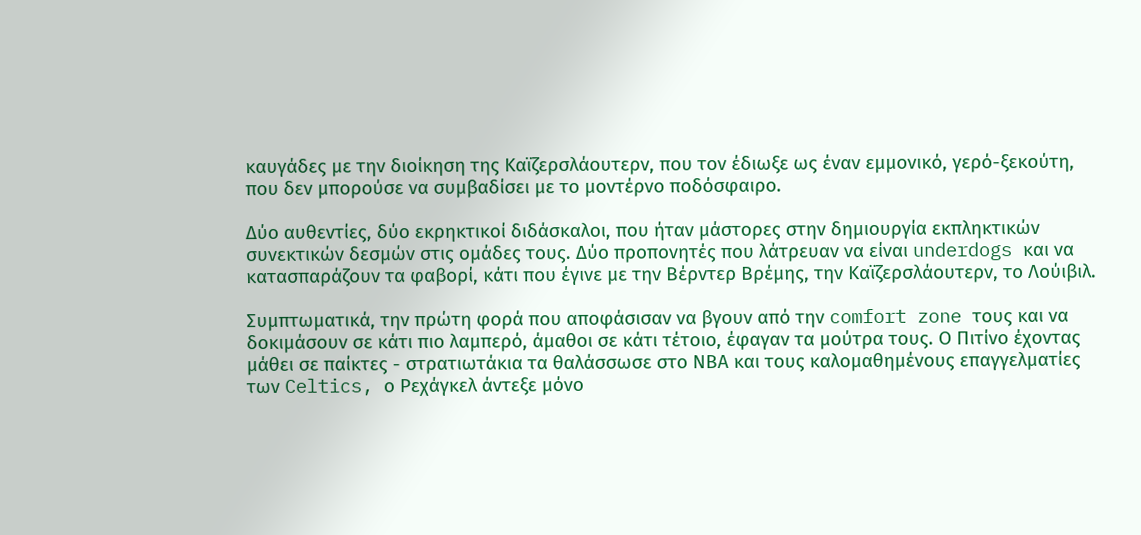καυγάδες με την διοίκηση της Καϊζερσλάουτερν, που τον έδιωξε ως έναν εμμονικό, γερό-ξεκούτη, που δεν μπορούσε να συμβαδίσει με το μοντέρνο ποδόσφαιρο.

Δύο αυθεντίες, δύο εκρηκτικοί διδάσκαλοι, που ήταν μάστορες στην δημιουργία εκπληκτικών συνεκτικών δεσμών στις ομάδες τους. Δύο προπονητές που λάτρευαν να είναι underdogs και να κατασπαράζουν τα φαβορί, κάτι που έγινε με την Βέρντερ Βρέμης, την Καϊζερσλάουτερν, το Λούιβιλ.

Συμπτωματικά, την πρώτη φορά που αποφάσισαν να βγουν από την comfort zone τους και να δοκιμάσουν σε κάτι πιο λαμπερό, άμαθοι σε κάτι τέτοιο, έφαγαν τα μούτρα τους. Ο Πιτίνο έχοντας μάθει σε παίκτες - στρατιωτάκια τα θαλάσσωσε στο ΝΒΑ και τους καλομαθημένους επαγγελματίες των Celtics, ο Ρεχάγκελ άντεξε μόνο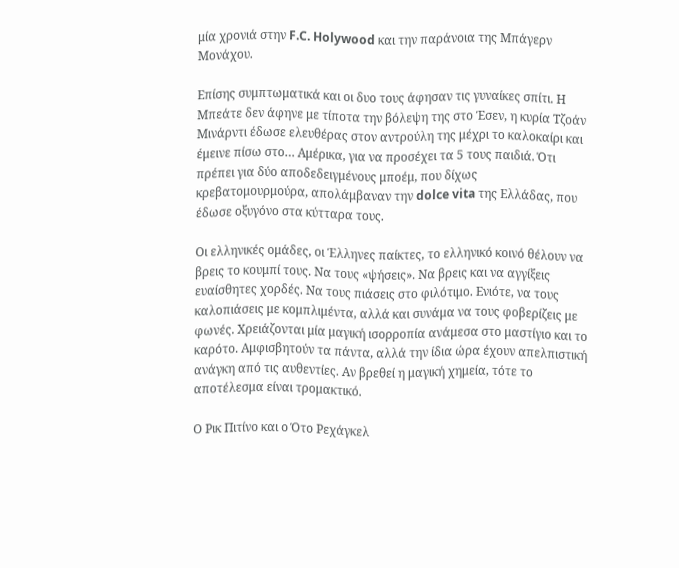μία χρονιά στην F.C. Holywood και την παράνοια της Μπάγερν Μονάχου.

Επίσης συμπτωματικά και οι δυο τους άφησαν τις γυναίκες σπίτι. Η Μπεάτε δεν άφηνε με τίποτα την βόλεψη της στο Έσεν, η κυρία Τζοάν Μινάρντι έδωσε ελευθέρας στον αντρούλη της μέχρι το καλοκαίρι και έμεινε πίσω στο… Αμέρικα, για να προσέχει τα 5 τους παιδιά. Ότι πρέπει για δύο αποδεδειγμένους μποέμ, που δίχως κρεβατομουρμούρα, απολάμβαναν την dolce vita της Ελλάδας, που έδωσε οξυγόνο στα κύτταρα τους.

Οι ελληνικές ομάδες, οι Έλληνες παίκτες, το ελληνικό κοινό θέλουν να βρεις το κουμπί τους. Να τους «ψήσεις». Να βρεις και να αγγίξεις ευαίσθητες χορδές. Να τους πιάσεις στο φιλότιμο. Ενιότε, να τους καλοπιάσεις με κομπλιμέντα, αλλά και συνάμα να τους φοβερίζεις με φωνές. Χρειάζονται μία μαγική ισορροπία ανάμεσα στο μαστίγιο και το καρότο. Αμφισβητούν τα πάντα, αλλά την ίδια ώρα έχουν απελπιστική ανάγκη από τις αυθεντίες. Αν βρεθεί η μαγική χημεία, τότε το αποτέλεσμα είναι τρομακτικό.

Ο Ρικ Πιτίνο και ο Ότο Ρεχάγκελ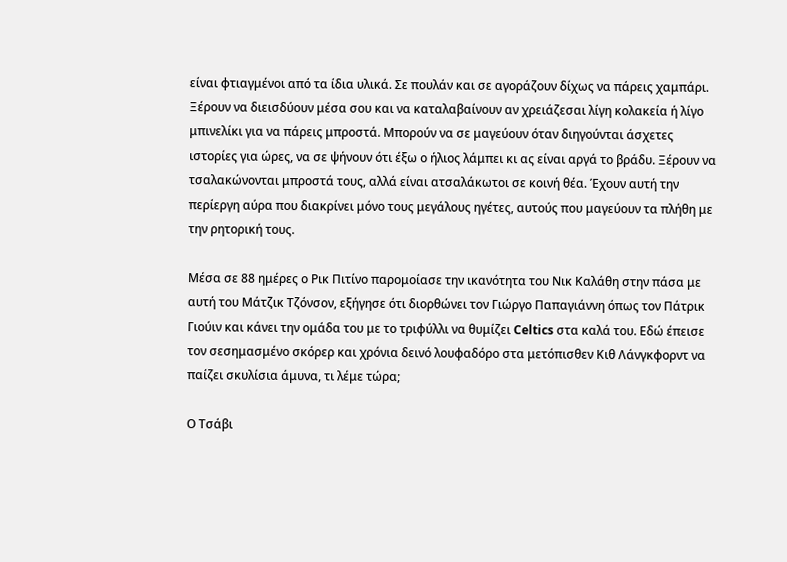είναι φτιαγμένοι από τα ίδια υλικά. Σε πουλάν και σε αγοράζουν δίχως να πάρεις χαμπάρι. Ξέρουν να διεισδύουν μέσα σου και να καταλαβαίνουν αν χρειάζεσαι λίγη κολακεία ή λίγο μπινελίκι για να πάρεις μπροστά. Μπορούν να σε μαγεύουν όταν διηγούνται άσχετες ιστορίες για ώρες, να σε ψήνουν ότι έξω ο ήλιος λάμπει κι ας είναι αργά το βράδυ. Ξέρουν να τσαλακώνονται μπροστά τους, αλλά είναι ατσαλάκωτοι σε κοινή θέα. Έχουν αυτή την περίεργη αύρα που διακρίνει μόνο τους μεγάλους ηγέτες, αυτούς που μαγεύουν τα πλήθη με την ρητορική τους.

Μέσα σε 88 ημέρες ο Ρικ Πιτίνο παρομοίασε την ικανότητα του Νικ Καλάθη στην πάσα με αυτή του Μάτζικ Τζόνσον, εξήγησε ότι διορθώνει τον Γιώργο Παπαγιάννη όπως τον Πάτρικ Γιούιν και κάνει την ομάδα του με το τριφύλλι να θυμίζει Celtics στα καλά του. Εδώ έπεισε τον σεσημασμένο σκόρερ και χρόνια δεινό λουφαδόρο στα μετόπισθεν Κιθ Λάνγκφορντ να παίζει σκυλίσια άμυνα, τι λέμε τώρα;

Ο Τσάβι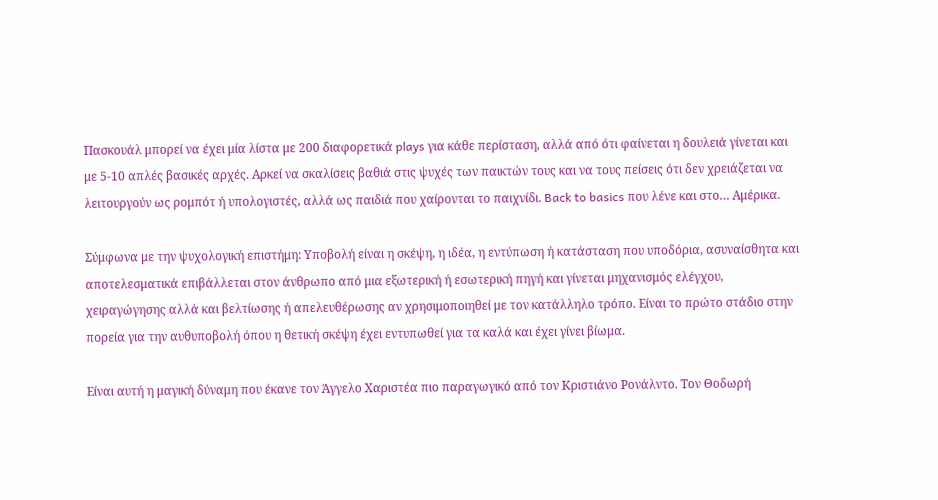Πασκουάλ μπορεί να έχει μία λίστα με 200 διαφορετικά plays για κάθε περίσταση, αλλά από ότι φαίνεται η δουλειά γίνεται και με 5-10 απλές βασικές αρχές. Αρκεί να σκαλίσεις βαθιά στις ψυχές των παικτών τους και να τους πείσεις ότι δεν χρειάζεται να λειτουργούν ως ρομπότ ή υπολογιστές, αλλά ως παιδιά που χαίρονται το παιχνίδι. Back to basics που λένε και στο… Αμέρικα.

Σύμφωνα με την ψυχολογική επιστήμη: Υποβολή είναι η σκέψη, η ιδέα, η εντύπωση ή κατάσταση που υποδόρια, ασυναίσθητα και αποτελεσματικά επιβάλλεται στον άνθρωπο από μια εξωτερική ή εσωτερική πηγή και γίνεται μηχανισμός ελέγχου, χειραγώγησης αλλά και βελτίωσης ή απελευθέρωσης αν χρησιμοποιηθεί με τον κατάλληλο τρόπο. Είναι το πρώτο στάδιο στην πορεία για την αυθυποβολή όπου η θετική σκέψη έχει εντυπωθεί για τα καλά και έχει γίνει βίωμα.

Είναι αυτή η μαγική δύναμη που έκανε τον Άγγελο Χαριστέα πιο παραγωγικό από τον Κριστιάνο Ρονάλντο. Τον Θοδωρή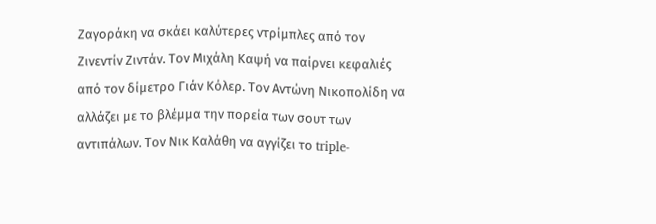Ζαγοράκη να σκάει καλύτερες ντρίμπλες από τον Ζινεντίν Ζιντάν. Τον Μιχάλη Καψή να παίρνει κεφαλιές από τον δίμετρο Γιάν Κόλερ. Τον Αντώνη Νικοπολίδη να αλλάζει με το βλέμμα την πορεία των σουτ των αντιπάλων. Τον Νικ Καλάθη να αγγίζει το triple-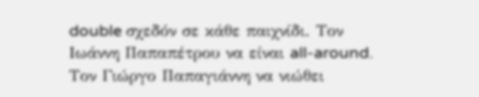double σχεδόν σε κάθε παιχνίδι. Τον Ιωάννη Παπαπέτρου να είναι all-around. Τον Γιώργο Παπαγιάννη να νιώθει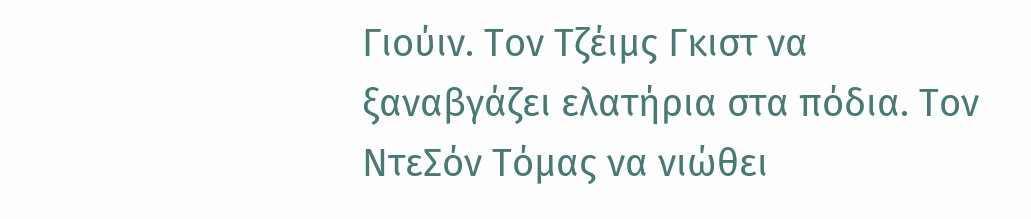Γιούιν. Τον Τζέιμς Γκιστ να ξαναβγάζει ελατήρια στα πόδια. Τον ΝτεΣόν Τόμας να νιώθει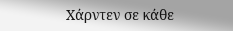Χάρντεν σε κάθε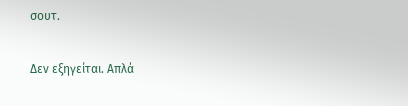σουτ.

Δεν εξηγείται. Απλά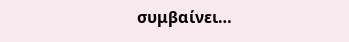συμβαίνει…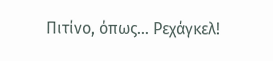Πιτίνο, όπως… Ρεχάγκελ!